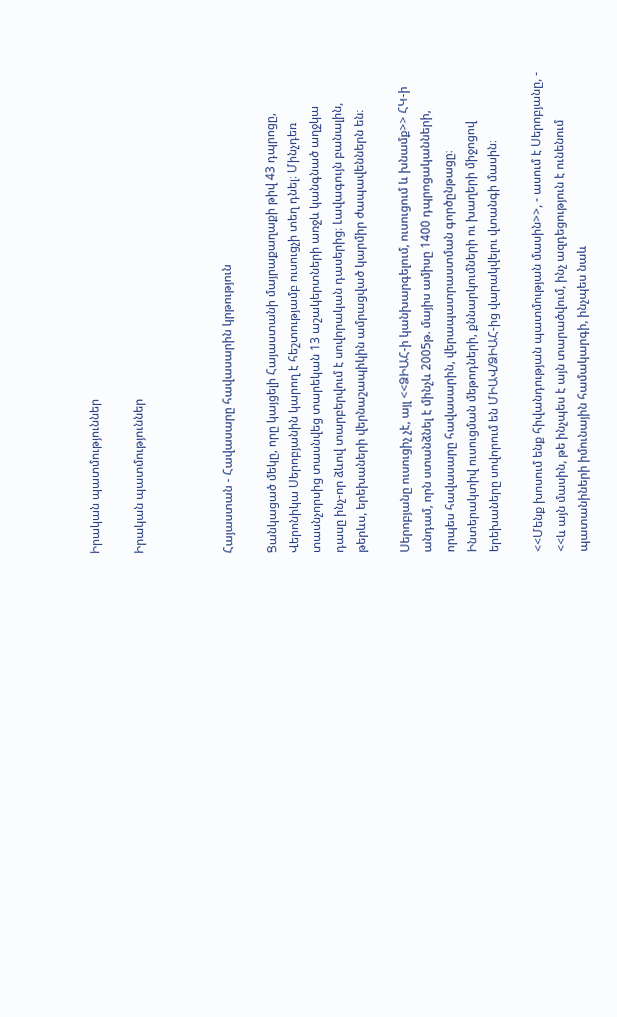Իրական պատմություններ

Իրական պատմություններ



Հայաստան - Հավասարը հավասարին կրթություն

Ցանկացած մեկը, որը կայցելի Հայաստանի մայրաքաղաքի թիվ 43 դպրոցը, Վերոնիկա Սերոբյանին կարող է հեշտությամբ ուսուցչի տեղ դնել։ Մինչդեռ տասնչորսից տասնվեց տարեկան 13 աշակերտների առջև կանգնած աղջկա դասը ինչ-որ ձևով տարբերվում է սովորական դասերից։ Լավագույն բանալին, թերևս, երեխաների վերնաշապիկին ամրացված կարմիր ժապավեններն են։

Սերոբյանը ուսուցիչ չէ, այլ <<ՁԻԱՀ-ի կանխարգելում, ուսուցում և խնամք>> ՀԿ-ի անդամ, որն ստանձնել է մինչև 2005թ. մայիս ամիսը 1400 դպրոցականների, որպես հավասարը հավասարին, վերապատրաստման գործընթացը։ Ինտերակտիվ ուսուցման մեթոդների, քննարկումների ու խաղերի միջոցով երեխաները սովորում են ՄԻԱՎ/ՁԻԱՀ-ից վարակվելու վտանգի մասին։

<<Մենք խոսում ենք հիվանդության պատմության մասին>>, - ասում է Սերոբյանը, - <<և այն մասին, թե ինչպես է այն տարածվում, ինչ ազդեցություն է ունենում պատանիների իմունային համակարգի, ինչպես նաև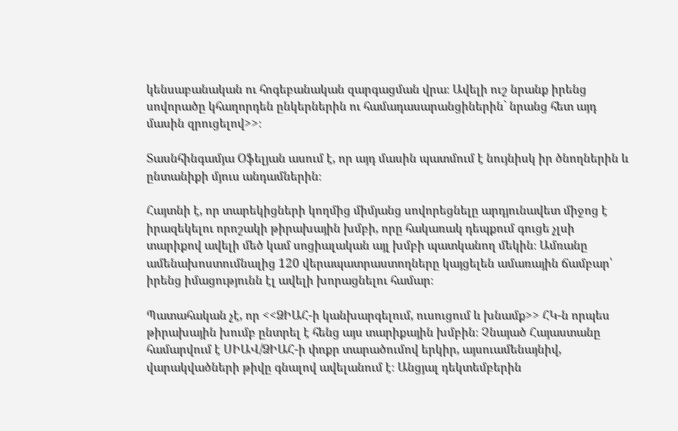կենսաբանական ու հոգեբանական զարգացման վրա։ Ավելի ուշ նրանք իրենց սովորածը կհաղորդեն ընկերներին ու համադասարանցիներին` նրանց հետ այդ մասին զրուցելով>>։

Տասնհինգամյա Օֆելյան ասում է, որ այդ մասին պատմում է նույնիսկ իր ծնողներին և ընտանիքի մյուս անդամներին։

Հայտնի է, որ տարեկիցների կողմից միմյանց սովորեցնելը արդյունավետ միջոց է իրազեկելու որոշակի թիրախային խմբի, որը հակառակ դեպքում գուցե չլսի տարիքով ավելի մեծ կամ սոցիալական այլ խմբի պատկանող մեկին։ Ամռանը ամենախոստումնալից 120 վերապատրաստողները կայցելեն ամառային ճամբար՝ իրենց իմացությունն էլ ավելի խորացնելու համար։

Պատահական չէ, որ <<ՁԻԱՀ-ի կանխարգելում, ուսուցում և խնամք>> ՀԿ-ն որպես թիրախային խումբ ընտրել է հենց այս տարիքային խմբին։ Չնայած Հայաստանը համարվում է ՍԻԱՎ/ՁԻԱՀ-ի փոքր տարածումով երկիր, այսուամենայնիվ, վարակվածների թիվը գնալով ավելանում է։ Անցյալ դեկտեմբերին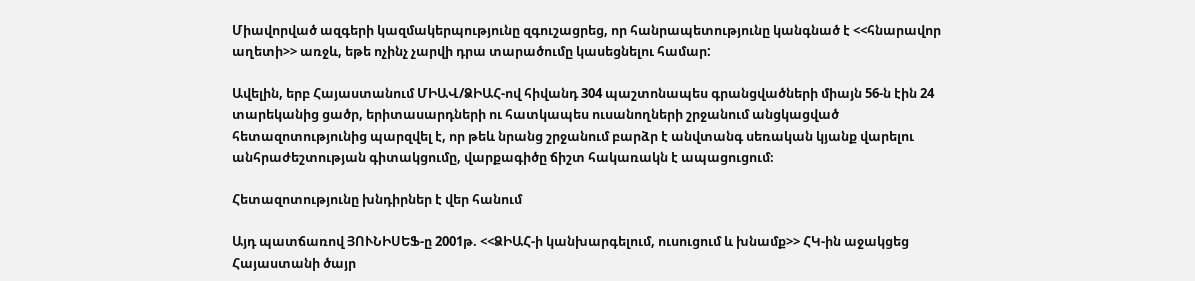Միավորված ազգերի կազմակերպությունը զգուշացրեց, որ հանրապետությունը կանգնած է <<հնարավոր աղետի>> առջև, եթե ոչինչ չարվի դրա տարածումը կասեցնելու համար:

Ավելին, երբ Հայաստանում ՄԻԱՎ/ՁԻԱՀ-ով հիվանդ 304 պաշտոնապես գրանցվածների միայն 56-ն էին 24 տարեկանից ցածր, երիտասարդների ու հատկապես ուսանողների շրջանում անցկացված հետազոտությունից պարզվել է, որ թեև նրանց շրջանում բարձր է անվտանգ սեռական կյանք վարելու անհրաժեշտության գիտակցումը, վարքագիծը ճիշտ հակառակն է ապացուցում։

Հետազոտությունը խնդիրներ է վեր հանում

Այդ պատճառով ՅՈՒՆԻՍԵՖ-ը 2001թ. <<ՁԻԱՀ-ի կանխարգելում, ուսուցում և խնամք>> ՀԿ-ին աջակցեց Հայաստանի ծայր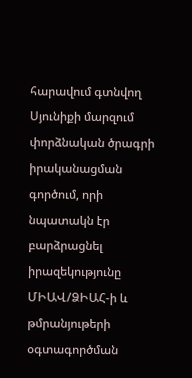հարավում գտնվող Սյունիքի մարզում փորձնական ծրագրի իրականացման գործում, որի նպատակն էր բարձրացնել իրազեկությունը ՄԻԱՎ/ՁԻԱՀ-ի և թմրանյութերի օգտագործման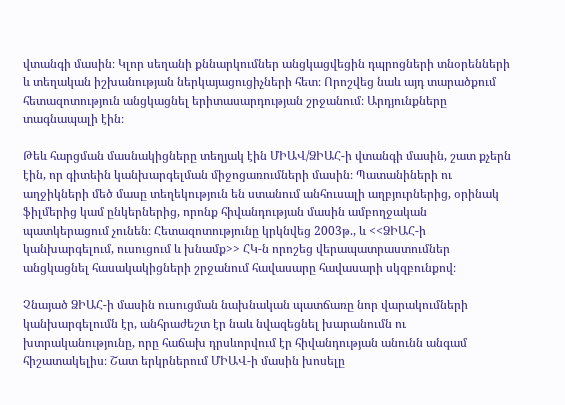վտանգի մասին։ Կլոր սեղանի քննարկումներ անցկացվեցին դպրոցների տնօրենների և տեղական իշխանության ներկայացուցիչների հետ։ Որոշվեց նաև այդ տարածքում հետազոտություն անցկացնել երիտասարդության շրջանում։ Արդյունքները տագնապալի էին։

Թեև հարցման մասնակիցները տեղյակ էին ՄԻԱՎ/ՁԻԱՀ-ի վտանգի մասին, շատ քչերն էին, որ գիտեին կանխարգելման միջոցառումների մասին։ Պատանիների ու աղջիկների մեծ մասը տեղեկություն են ստանում անհուսալի աղբյուրներից, օրինակ ֆիլմերից կամ ընկերներից, որոնք հիվանդության մասին ամբողջական պատկերացում չունեն։ Հետազոտությունը կրկնվեց 2003թ., և <<ՁԻԱՀ-ի կանխարգելում, ուսուցում և խնամք>> ՀԿ-ն որոշեց վերապատրաստումներ անցկացնել հասակակիցների շրջանում հավասարը հավասարի սկզբունքով։

Չնայած ՁԻԱՀ-ի մասին ուսուցման նախնական պատճառը նոր վարակումների կանխարգելումն էր, անհրաժեշտ էր նաև նվազեցնել խարանումն ու խտրականությունը, որը հաճախ դրսևորվում էր հիվանդության անունն անգամ հիշատակելիս։ Շատ երկրներում ՄԻԱՎ-ի մասին խոսելը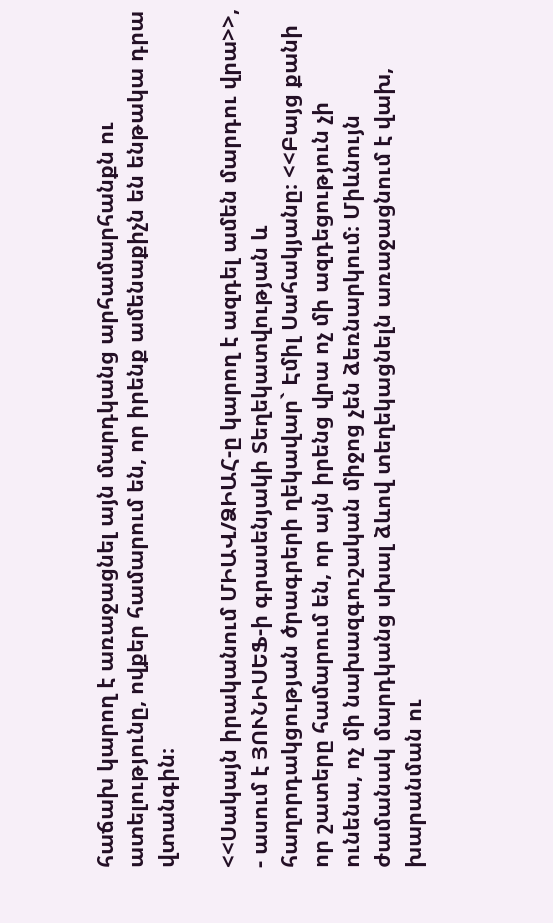հաճախ կարող է առաջացնել այն մարդկանց արհամարհանքն ու ատելությունը, ովքեր համարում են, որ իրենք ամենաքիչն են ենթակա դրա վտանգին։

<<Սակայն իրականում ՄԻԱՎ/ՁԻԱՀ-ը կարող է ազդել ամեն մարդու վրա>>, - ասում է ՅՈՒՆԻՍԵՖ-ի գրասենյակի Տեղեկատվության և հաղորդակցության ծրագրերի ղեկավար` Էմիլ Սահակյանը։ <<Բայց քանի որ շատերը համարում են, որ այն իրենց վրա ոչ մի ազդեցություն չի ունենա, ոչ մի նախազգուշական միջոց չեն ձեռնարկում։ Միևնույն ժամանակ մարդկանց սխալ ձևով տեղեկացնելն առաջացնում է վախ, խարանման ու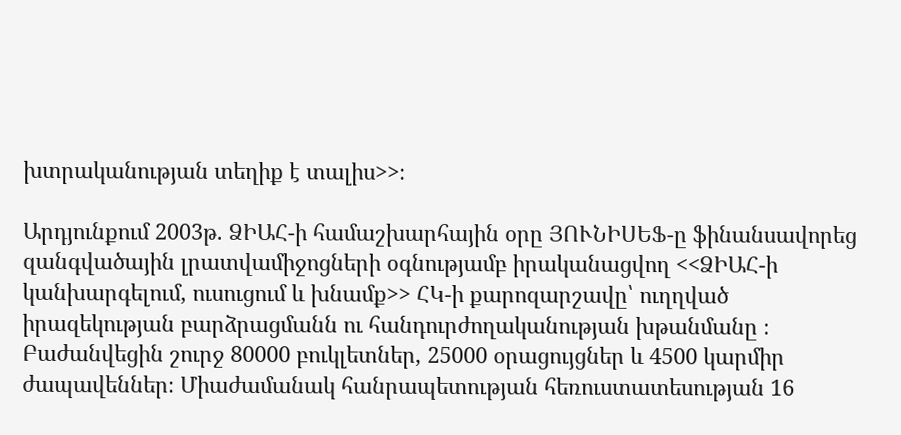խտրականության տեղիք է տալիս>>։

Արդյունքում 2003թ. ՁԻԱՀ-ի համաշխարհային օրը ՅՈՒՆԻՍԵՖ-ը ֆինանսավորեց զանգվածային լրատվամիջոցների օգնությամբ իրականացվող <<ՁԻԱՀ-ի կանխարգելում, ուսուցում և խնամք>> ՀԿ-ի քարոզարշավը՝ ուղղված իրազեկության բարձրացմանն ու հանդուրժողականության խթանմանը ։ Բաժանվեցին շուրջ 80000 բուկլետներ, 25000 օրացույցներ և 4500 կարմիր ժապավեններ։ Միաժամանակ հանրապետության հեռուստատեսության 16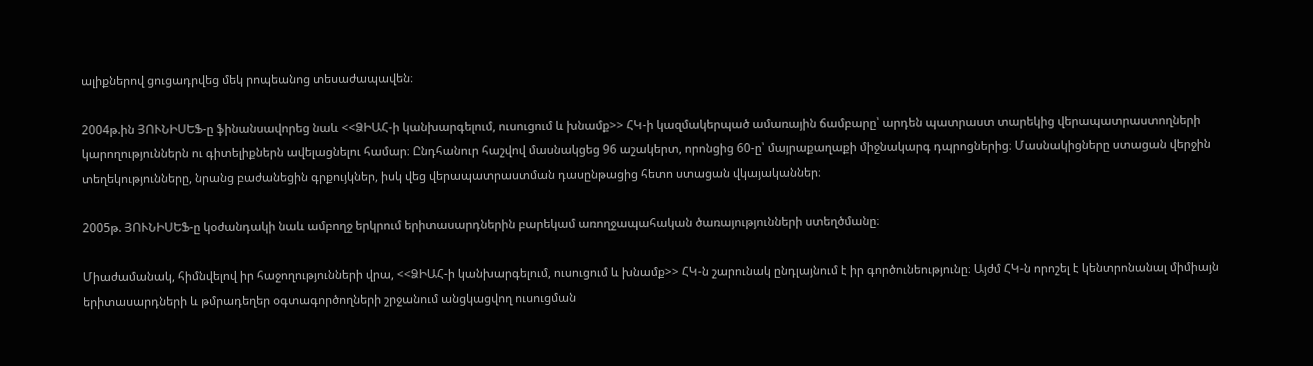ալիքներով ցուցադրվեց մեկ րոպեանոց տեսաժապավեն։

2004թ.ին ՅՈՒՆԻՍԵՖ-ը ֆինանսավորեց նաև <<ՁԻԱՀ-ի կանխարգելում, ուսուցում և խնամք>> ՀԿ-ի կազմակերպած ամառային ճամբարը՝ արդեն պատրաստ տարեկից վերապատրաստողների կարողություններն ու գիտելիքներն ավելացնելու համար։ Ընդհանուր հաշվով մասնակցեց 96 աշակերտ, որոնցից 60-ը՝ մայրաքաղաքի միջնակարգ դպրոցներից։ Մասնակիցները ստացան վերջին տեղեկությունները, նրանց բաժանեցին գրքույկներ, իսկ վեց վերապատրաստման դասընթացից հետո ստացան վկայականներ։

2005թ. ՅՈՒՆԻՍԵՖ-ը կօժանդակի նաև ամբողջ երկրում երիտասարդներին բարեկամ առողջապահական ծառայությունների ստեղծմանը։

Միաժամանակ, հիմնվելով իր հաջողությունների վրա, <<ՁԻԱՀ-ի կանխարգելում, ուսուցում և խնամք>> ՀԿ-ն շարունակ ընդլայնում է իր գործունեությունը։ Այժմ ՀԿ-ն որոշել է կենտրոնանալ միմիայն երիտասարդների և թմրադեղեր օգտագործողների շրջանում անցկացվող ուսուցման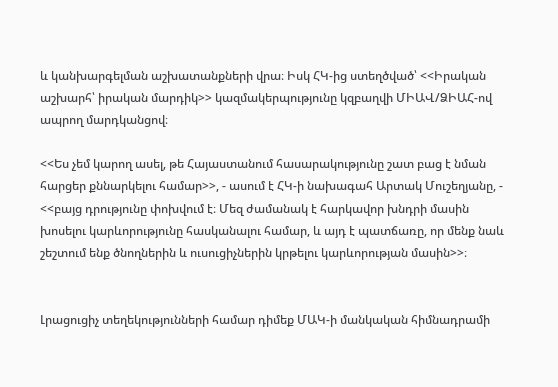և կանխարգելման աշխատանքների վրա։ Իսկ ՀԿ-ից ստեղծված՝ <<Իրական աշխարհ՝ իրական մարդիկ>> կազմակերպությունը կզբաղվի ՄԻԱՎ/ՁԻԱՀ-ով ապրող մարդկանցով։

<<Ես չեմ կարող ասել, թե Հայաստանում հասարակությունը շատ բաց է նման հարցեր քննարկելու համար>>, - ասում է ՀԿ-ի նախագահ Արտակ Մուշեղյանը, - <<բայց դրությունը փոխվում է։ Մեզ ժամանակ է հարկավոր խնդրի մասին խոսելու կարևորությունը հասկանալու համար, և այդ է պատճառը, որ մենք նաև շեշտում ենք ծնողներին և ուսուցիչներին կրթելու կարևորության մասին>>։


Լրացուցիչ տեղեկությունների համար դիմեք ՄԱԿ-ի մանկական հիմնադրամի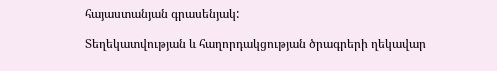հայաստանյան գրասենյակ:

Տեղեկատվության և հաղորդակցության ծրագրերի ղեկավար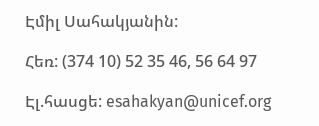Էմիլ Սահակյանին:

Հեռ: (374 10) 52 35 46, 56 64 97

Էլ.հասցե: esahakyan@unicef.org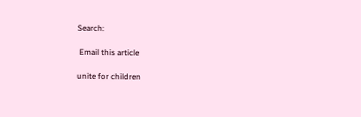Search:

 Email this article

unite for children